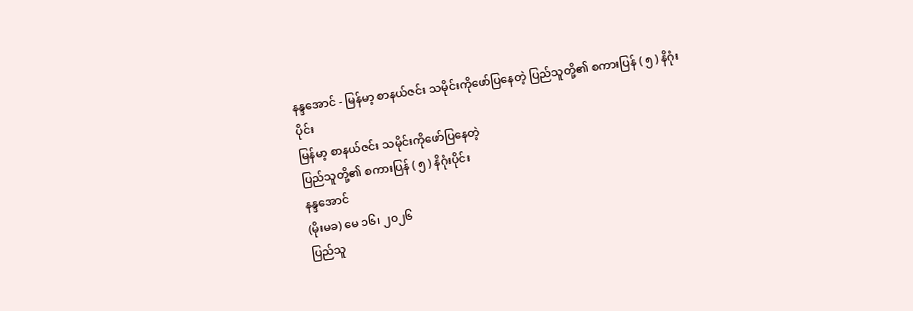နန္ဒအောင် - မြန်မာ့ စာနယ်ဇင်း သမိုင်းကိုဖော်ပြနေတဲ့ ပြည်သူတို့၏ စကားပြန် ( ၅ ) နိဂုံးပိုင်း
မြန်မာ့ စာနယ်ဇင်း သမိုင်းကိုဖော်ပြနေတဲ့
ပြည်သူတို့၏ စကားပြန် ( ၅ ) နိဂုံးပိုင်း
နန္ဒအောင်
(မိုးမခ) မေ ၁၆၊ ၂၀၂၆
ပြည်သူ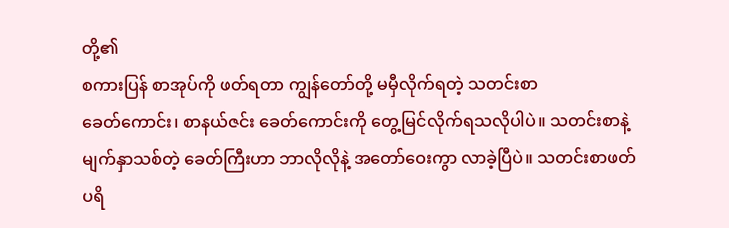တို့၏
စကားပြန် စာအုပ်ကို ဖတ်ရတာ ကျွန်တော်တို့ မမှီလိုက်ရတဲ့ သတင်းစာ
ခေတ်ကောင်း၊ စာနယ်ဇင်း ခေတ်ကောင်းကို တွေ့မြင်လိုက်ရသလိုပါပဲ။ သတင်းစာနဲ့
မျက်နှာသစ်တဲ့ ခေတ်ကြီးဟာ ဘာလိုလိုနဲ့ အတော်ဝေးကွာ လာခဲ့ပြီပဲ။ သတင်းစာဖတ်
ပရိ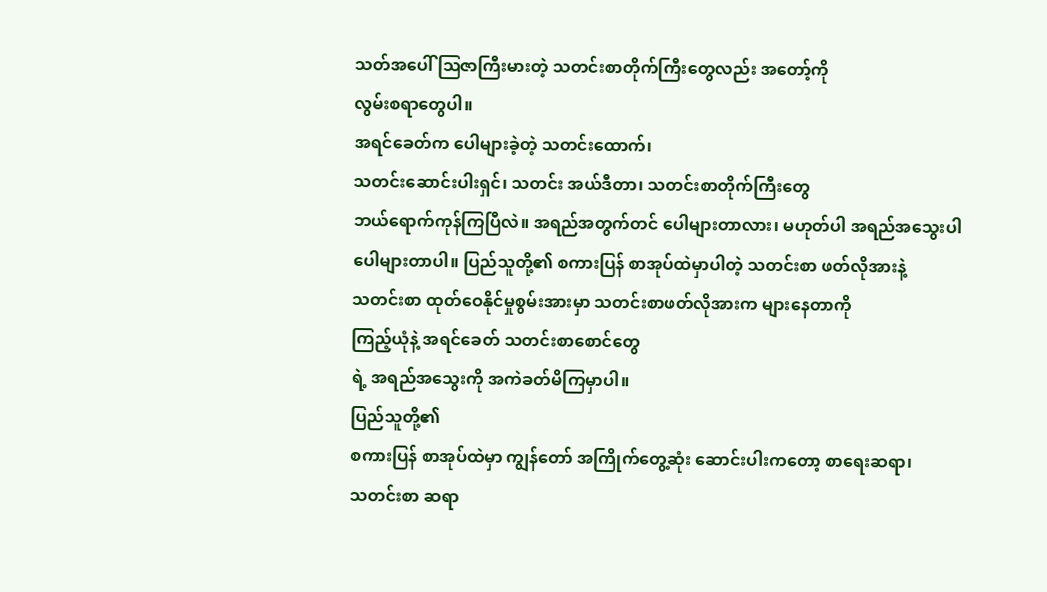သတ်အပေါ် ဩဇာကြီးမားတဲ့ သတင်းစာတိုက်ကြီးတွေလည်း အတော့်ကို
လွမ်းစရာတွေပါ။
အရင်ခေတ်က ပေါများခဲ့တဲ့ သတင်းထောက်၊
သတင်းဆောင်းပါးရှင်၊ သတင်း အယ်ဒီတာ၊ သတင်းစာတိုက်ကြီးတွေ
ဘယ်ရောက်ကုန်ကြပြီလဲ။ အရည်အတွက်တင် ပေါများတာလား၊ မဟုတ်ပါ အရည်အသွေးပါ
ပေါများတာပါ။ ပြည်သူတို့၏ စကားပြန် စာအုပ်ထဲမှာပါတဲ့ သတင်းစာ ဖတ်လိုအားနဲ့
သတင်းစာ ထုတ်ဝေနိုင်မှုစွမ်းအားမှာ သတင်းစာဖတ်လိုအားက များနေတာကို
ကြည့်ယုံနဲ့ အရင်ခေတ် သတင်းစာစောင်တွေ
ရဲ့ အရည်အသွေးကို အကဲခတ်မိကြမှာပါ။
ပြည်သူတို့၏
စကားပြန် စာအုပ်ထဲမှာ ကျွန်တော် အကြိုက်တွေ့ဆုံး ဆောင်းပါးကတော့ စာရေးဆရာ၊
သတင်းစာ ဆရာ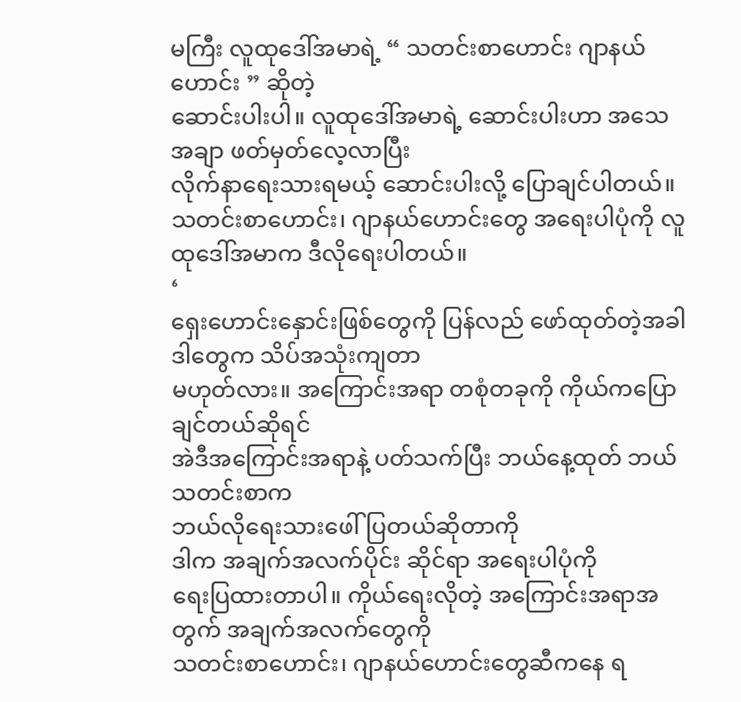မကြီး လူထုဒေါ်အမာရဲ့ “ သတင်းစာဟောင်း ဂျာနယ်ဟောင်း ” ဆိုတဲ့
ဆောင်းပါးပါ။ လူထုဒေါ်အမာရဲ့ ဆောင်းပါးဟာ အသေအချာ ဖတ်မှတ်လေ့လာပြီး
လိုက်နာရေးသားရမယ့် ဆောင်းပါးလို့ ပြောချင်ပါတယ်။
သတင်းစာဟောင်း၊ ဂျာနယ်ဟောင်းတွေ အရေးပါပုံကို လူထုဒေါ်အမာက ဒီလိုရေးပါတယ်။
‘
ရှေးဟောင်းနှောင်းဖြစ်တွေကို ပြန်လည် ဖော်ထုတ်တဲ့အခါ ဒါတွေက သိပ်အသုံးကျတာ
မဟုတ်လား။ အကြောင်းအရာ တစုံတခုကို ကိုယ်ကပြောချင်တယ်ဆိုရင်
အဲဒီအကြောင်းအရာနဲ့ ပတ်သက်ပြီး ဘယ်နေ့ထုတ် ဘယ်သတင်းစာက
ဘယ်လိုရေးသားဖေါ်ပြတယ်ဆိုတာကို
ဒါက အချက်အလက်ပိုင်း ဆိုင်ရာ အရေးပါပုံကို
ရေးပြထားတာပါ။ ကိုယ်ရေးလိုတဲ့ အကြောင်းအရာအတွက် အချက်အလက်တွေကို
သတင်းစာဟောင်း၊ ဂျာနယ်ဟောင်းတွေဆီကနေ ရ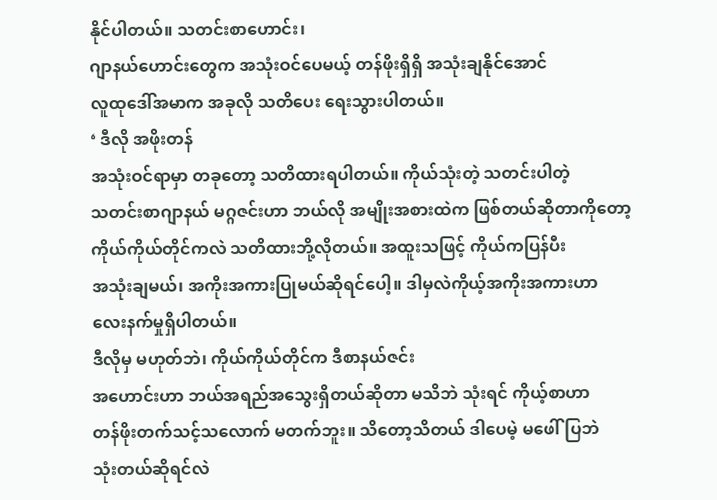နိုင်ပါတယ်။ သတင်းစာဟောင်း၊
ဂျာနယ်ဟောင်းတွေက အသုံးဝင်ပေမယ့် တန်ဖိုးရှိရှိ အသုံးချနိုင်အောင်
လူထုဒေါ်အမာက အခုလို သတိပေး ရေးသွားပါတယ်။
‘ ဒီလို အဖိုးတန်
အသုံးဝင်ရာမှာ တခုတော့ သတိထားရပါတယ်။ ကိုယ်သုံးတဲ့ သတင်းပါတဲ့
သတင်းစာဂျာနယ် မဂ္ဂဇင်းဟာ ဘယ်လို အမျိုးအစားထဲက ဖြစ်တယ်ဆိုတာကိုတော့
ကိုယ်ကိုယ်တိုင်ကလဲ သတိထားဘို့လိုတယ်။ အထူးသဖြင့် ကိုယ်ကပြန်ပီး
အသုံးချမယ်၊ အကိုးအကားပြုမယ်ဆိုရင်ပေါ့။ ဒါမှလဲကိုယ့်အကိုးအကားဟာ
လေးနက်မှုရှိပါတယ်။
ဒီလိုမှ မဟုတ်ဘဲ၊ ကိုယ်ကိုယ်တိုင်က ဒီစာနယ်ဇင်း
အဟောင်းဟာ ဘယ်အရည်အသွေးရှိတယ်ဆိုတာ မသိဘဲ သုံးရင် ကိုယ့်စာဟာ
တန်ဖိုးတက်သင့်သလောက် မတက်ဘူး။ သိတော့သိတယ် ဒါပေမဲ့ မဖေါ်ပြဘဲ
သုံးတယ်ဆိုရင်လဲ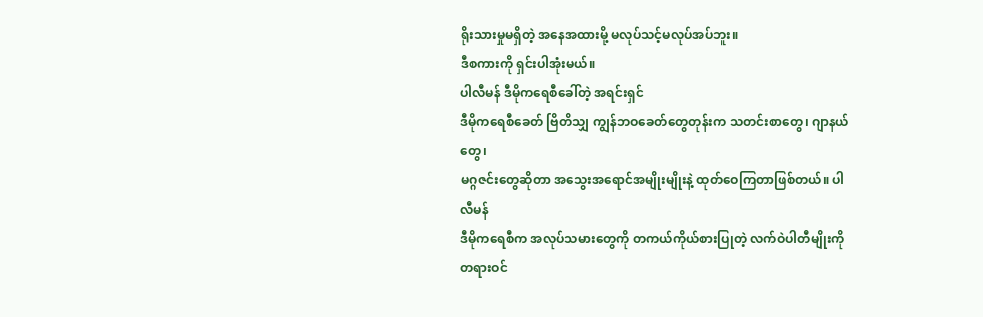ရိုးသားမှုမရှိတဲ့ အနေအထားမို့ မလုပ်သင့်မလုပ်အပ်ဘူး။
ဒီစကားကို ရှင်းပါအုံးမယ်။
ပါလီမန် ဒီမိုကရေစီခေါ်တဲ့ အရင်းရှင်
ဒီမိုကရေစီခေတ် ဗြိတိသျှ ကျွန်ဘဝခေတ်တွေတုန်းက သတင်းစာတွေ၊ ဂျာနယ်တွေ၊
မဂ္ဂဇင်းတွေဆိုတာ အသွေးအရောင်အမျိုးမျိုးနဲ့ ထုတ်ဝေကြတာဖြစ်တယ်။ ပါလီမန်
ဒီမိုကရေစီက အလုပ်သမားတွေကို တကယ်ကိုယ်စားပြုတဲ့ လက်ဝဲပါတီမျိုးကို တရားဝင်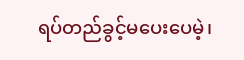ရပ်တည်ခွင့်မပေးပေမဲ့၊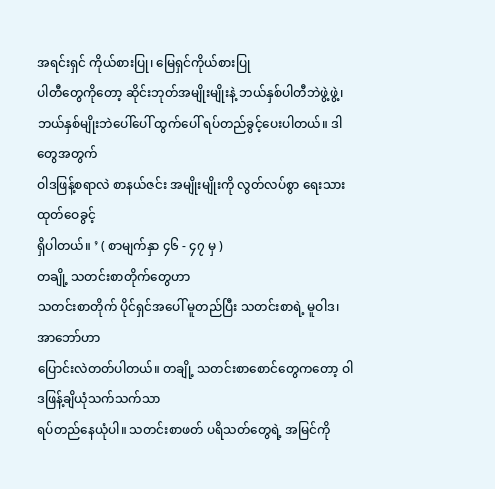အရင်းရှင် ကိုယ်စားပြု၊ မြေရှင်ကိုယ်စားပြု
ပါတီတွေကိုတော့ ဆိုင်းဘုတ်အမျိုးမျိုးနဲ့ ဘယ်နှစ်ပါတီဘဲဖွဲ့ဖွဲ့၊
ဘယ်နှစ်မျိုးဘဲပေါ်ပေါ် ထွက်ပေါ် ရပ်တည်ခွင့်ပေးပါတယ်။ ဒါတွေအတွက်
ဝါဒဖြန့်စရာလဲ စာနယ်ဇင်း အမျိုးမျိုးကို လွတ်လပ်စွာ ရေးသားထုတ်ဝေခွင့်
ရှိပါတယ်။ ’ ( စာမျက်နှာ ၄၆ - ၄၇ မှ )
တချို့ သတင်းစာတိုက်တွေဟာ
သတင်းစာတိုက် ပိုင်ရှင်အပေါ် မူတည်ပြီး သတင်းစာရဲ့ မူဝါဒ၊ အာဘော်ဟာ
ပြောင်းလဲတတ်ပါတယ်။ တချို့ သတင်းစာစောင်တွေကတော့ ဝါဒဖြန့်ချိယုံသက်သက်သာ
ရပ်တည်နေယုံပါ။ သတင်းစာဖတ် ပရိသတ်တွေရဲ့ အမြင်ကို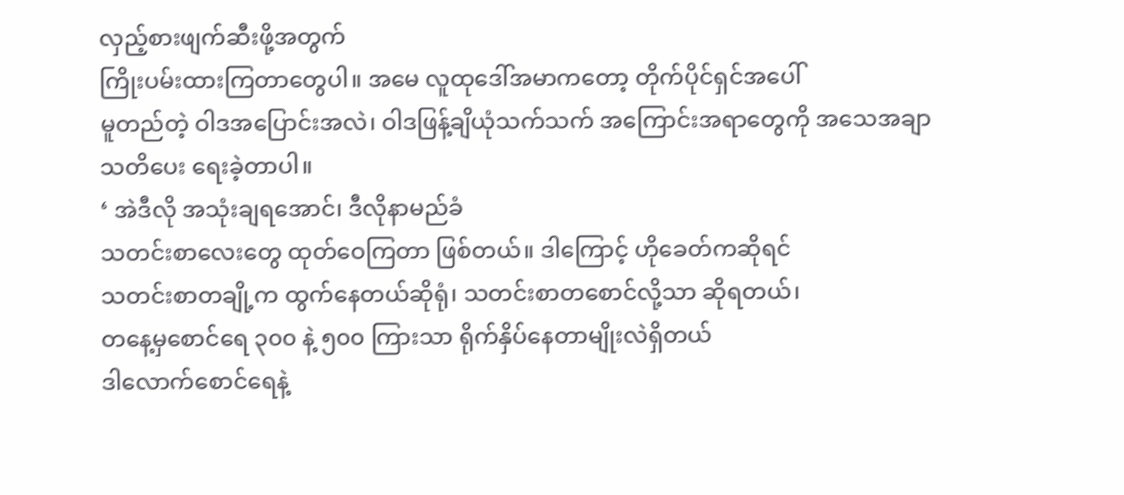လှည့်စားဖျက်ဆီးဖို့အတွက်
ကြိုးပမ်းထားကြတာတွေပါ။ အမေ လူထုဒေါ်အမာကတော့ တိုက်ပိုင်ရှင်အပေါ်
မူတည်တဲ့ ဝါဒအပြောင်းအလဲ၊ ဝါဒဖြန့်ချိယုံသက်သက် အကြောင်းအရာတွေကို အသေအချာ
သတိပေး ရေးခဲ့တာပါ။
‘ အဲဒီလို အသုံးချရအောင်၊ ဒီလိုနာမည်ခံ
သတင်းစာလေးတွေ ထုတ်ဝေကြတာ ဖြစ်တယ်။ ဒါကြောင့် ဟိုခေတ်ကဆိုရင်
သတင်းစာတချို့က ထွက်နေတယ်ဆိုရုံ၊ သတင်းစာတစောင်လို့သာ ဆိုရတယ်၊
တနေ့မှစောင်ရေ ၃၀၀ နဲ့ ၅၀၀ ကြားသာ ရိုက်နှိပ်နေတာမျိုးလဲရှိတယ်
ဒါလောက်စောင်ရေနဲ့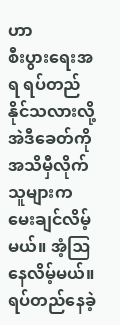ဟာ
စီးပွားရေးအရ ရပ်တည်နိုင်သလားလို့ အဲဒီခေတ်ကို အသိမှီလိုက်သူများက
မေးချင်လိမ့်မယ်။ အံ့ဩနေလိမ့်မယ်။ ရပ်တည်နေခဲ့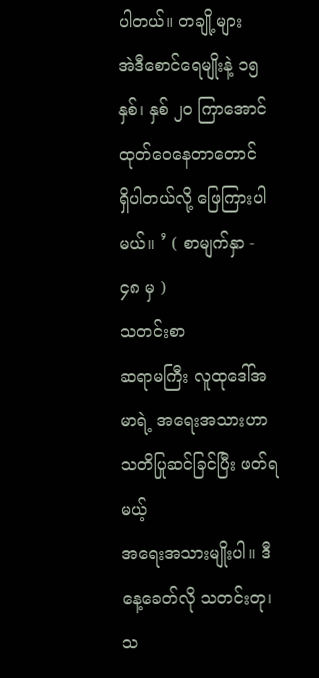ပါတယ်။ တချို့များ
အဲဒီစောင်ရေမျိုးနဲ့ ၁၅ နှစ်၊ နှစ် ၂၀ ကြာအောင် ထုတ်ဝေနေတာတောင်
ရှိပါတယ်လို့ ဖြေကြားပါမယ်။ ’ ( စာမျက်နှာ - ၄၈ မှ )
သတင်းစာ
ဆရာမကြီး လူထုဒေါ်အမာရဲ့ အရေးအသားဟာ သတိပြုဆင်ခြင်ပြီး ဖတ်ရမယ့်
အရေးအသားမျိုးပါ။ ဒီနေ့ခေတ်လို သတင်းတု၊ သ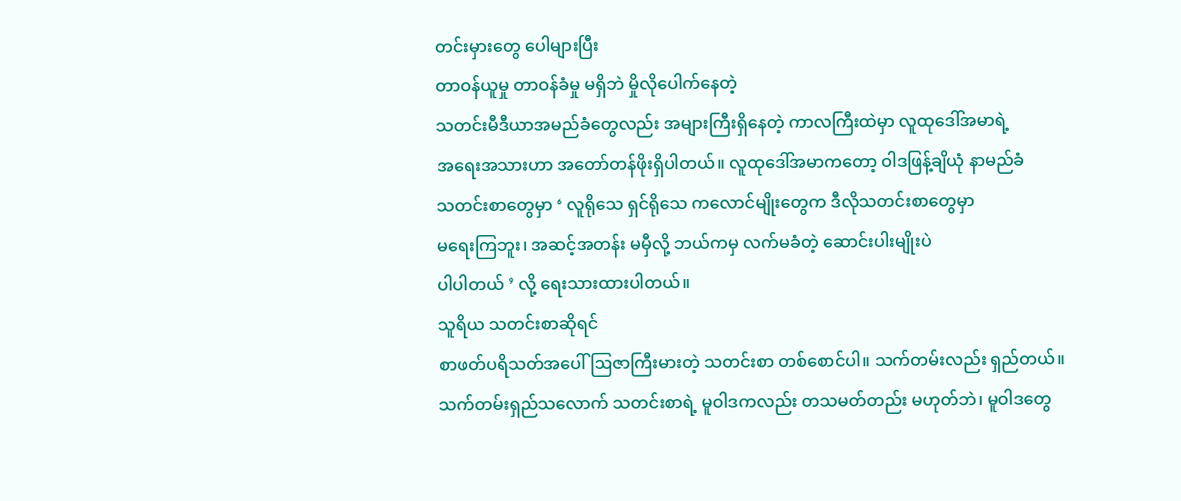တင်းမှားတွေ ပေါများပြီး
တာဝန်ယူမှု တာဝန်ခံမှု မရှိဘဲ မှိုလိုပေါက်နေတဲ့
သတင်းမီဒီယာအမည်ခံတွေလည်း အများကြီးရှိနေတဲ့ ကာလကြီးထဲမှာ လူထုဒေါ်အမာရဲ့
အရေးအသားဟာ အတော်တန်ဖိုးရှိပါတယ်။ လူထုဒေါ်အမာကတော့ ဝါဒဖြန့်ချိယုံ နာမည်ခံ
သတင်းစာတွေမှာ ‘ လူရိုသေ ရှင်ရိုသေ ကလောင်မျိုးတွေက ဒီလိုသတင်းစာတွေမှာ
မရေးကြဘူး၊ အဆင့်အတန်း မမှီလို့ ဘယ်ကမှ လက်မခံတဲ့ ဆောင်းပါးမျိုးပဲ
ပါပါတယ် ’ လို့ ရေးသားထားပါတယ်။
သူရိယ သတင်းစာဆိုရင်
စာဖတ်ပရိသတ်အပေါ် ဩဇာကြီးမားတဲ့ သတင်းစာ တစ်စောင်ပါ။ သက်တမ်းလည်း ရှည်တယ်။
သက်တမ်းရှည်သလောက် သတင်းစာရဲ့ မူဝါဒကလည်း တသမတ်တည်း မဟုတ်ဘဲ၊ မူဝါဒတွေ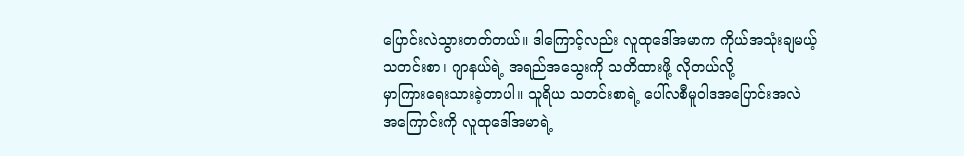ပြောင်းလဲသွားတတ်တယ်။ ဒါကြောင့်လည်း လူထုဒေါ်အမာက ကိုယ်အသုံးချမယ့်
သတင်းစာ၊ ဂျာနယ်ရဲ့ အရည်အသွေးကို သတိထားဖို့ လိုတယ်လို့
မှာကြားရေးသားခဲ့တာပါ။ သူရိယ သတင်းစာရဲ့ ပေါ်လစီမူဝါဒအပြောင်းအလဲ
အကြောင်းကို လူထုဒေါ်အမာရဲ့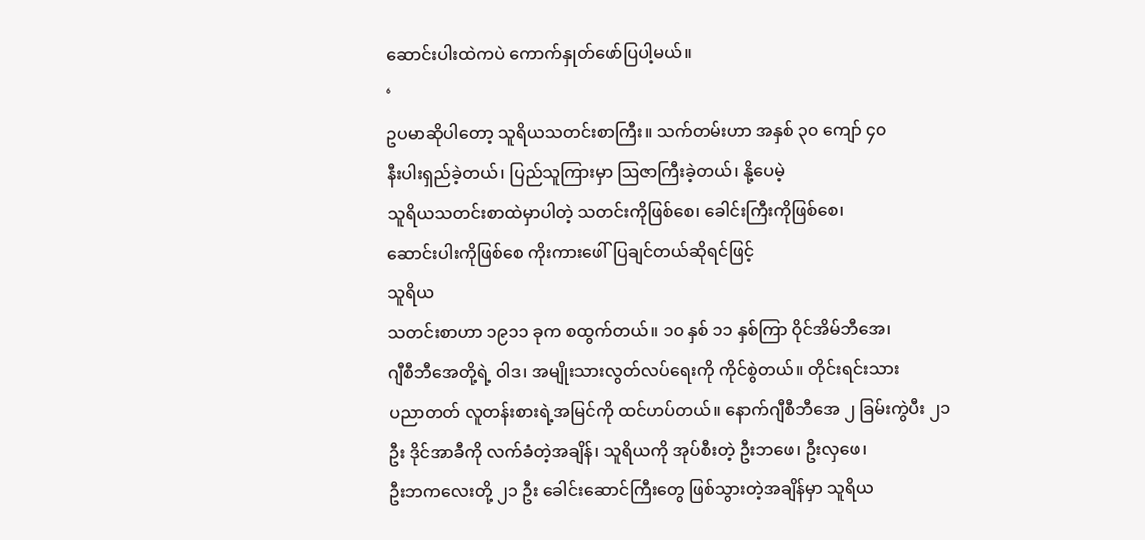ဆောင်းပါးထဲကပဲ ကောက်နှုတ်ဖော်ပြပါ့မယ်။
‘
ဥပမာဆိုပါတော့ သူရိယသတင်းစာကြီး။ သက်တမ်းဟာ အနှစ် ၃၀ ကျော် ၄၀
နီးပါးရှည်ခဲ့တယ်၊ ပြည်သူကြားမှာ ဩဇာကြီးခဲ့တယ်၊ နို့ပေမဲ့
သူရိယသတင်းစာထဲမှာပါတဲ့ သတင်းကိုဖြစ်စေ၊ ခေါင်းကြီးကိုဖြစ်စေ၊
ဆောင်းပါးကိုဖြစ်စေ ကိုးကားဖေါ်ပြချင်တယ်ဆိုရင်ဖြင့်
သူရိယ
သတင်းစာဟာ ၁၉၁၁ ခုက စထွက်တယ်။ ၁၀ နှစ် ၁၁ နှစ်ကြာ ဝိုင်အိမ်ဘီအေ၊
ဂျီစီဘီအေတို့ရဲ့ ဝါဒ၊ အမျိုးသားလွတ်လပ်ရေးကို ကိုင်စွဲတယ်။ တိုင်းရင်းသား
ပညာတတ် လူတန်းစားရဲ့အမြင်ကို ထင်ဟပ်တယ်။ နောက်ဂျီစီဘီအေ ၂ ခြမ်းကွဲပီး ၂၁
ဦး ဒိုင်အာခီကို လက်ခံတဲ့အချိန်၊ သူရိယကို အုပ်စီးတဲ့ ဦးဘဖေ၊ ဦးလှဖေ၊
ဦးဘကလေးတို့ ၂၁ ဦး ခေါင်းဆောင်ကြီးတွေ ဖြစ်သွားတဲ့အချိန်မှာ သူရိယ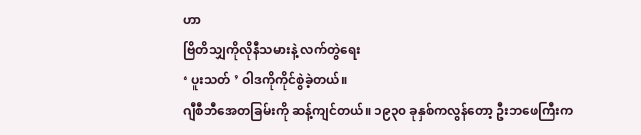ဟာ
ဗြိတိသျှကိုလိုနီသမားနဲ့ လက်တွဲရေး
‘ ပူးသတ် ’ ဝါဒကိုကိုင်စွဲခဲ့တယ်။
ဂျီစီဘီအေတခြမ်းကို ဆန့်ကျင်တယ်။ ၁၉၃၀ ခုနှစ်ကလွန်တော့ ဦးဘဖေကြီးက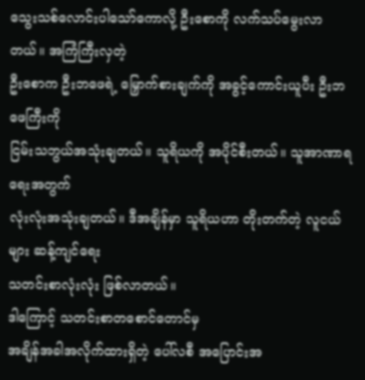သွေးသစ်လောင်းပါသော်ကောလို့ ဦးစောကို လက်သပ်မွေးလာတယ်။ အကြံကြီးလှတဲ့
ဦးစောက ဦးဘဖေရဲ့ မြှောက်စားချက်ကို အခွင့်ကောင်းယူပီး ဦးဘဖေကြီးကို
ငြမ်းသဘွယ်အသုံးချတယ်။ သူရိယကို အပိုင်စီးတယ်။ သူအာဏာရရေးအတွက်
လုံးလုံးအသုံးချတယ်။ ဒီအချိန်မှာ သူရိယဟာ တိုးတက်တဲ့ လူငယ်များ ဆန့်ကျင်ရေး
သတင်းစာလုံးလုံး ဖြစ်လာတယ်။
ဒါကြောင့် သတင်းစာတစောင်တောင်မှ
အချိန်အခါအလိုက်ထားရှိတဲ့ ပေါ်လစီ အပြောင်းအ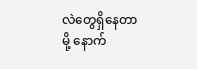လဲတွေရှိနေတာမို့ နောက်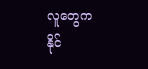လူတွေက
နိုင်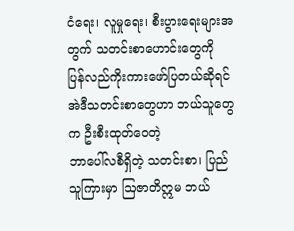ငံရေး၊ လူမှုရေး၊ စီးပွားရေးများအတွက် သတင်းစာဟောင်းတွေကို
ပြန်လည်ကိုးကားဖော်ပြတယ်ဆိုရင် အဲဒီသတင်းစာတွေဟာ ဘယ်သူတွေက ဦးစီးထုတ်ဝေတဲ့
ဘာပေါ်လစီရှိတဲ့ သတင်းစာ၊ ပြည်သူကြားမှာ ဩဇာတိဣမ ဘယ်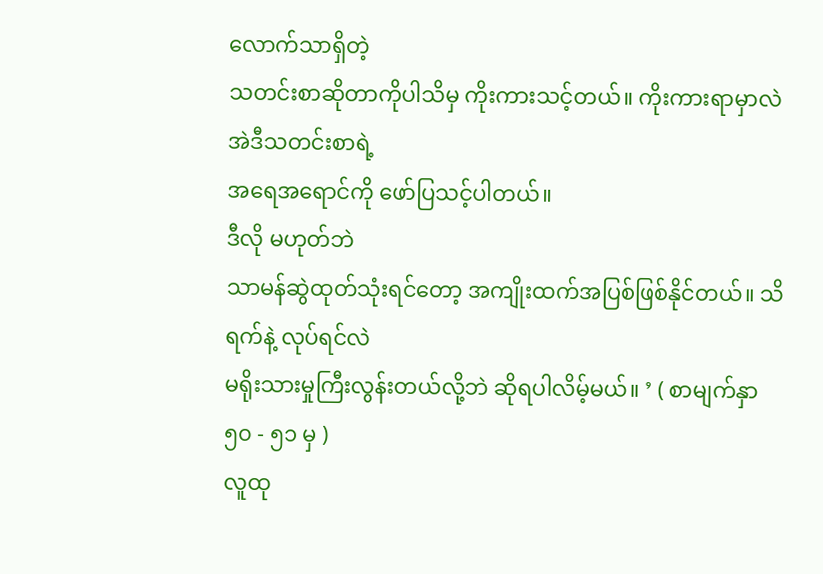လောက်သာရှိတဲ့
သတင်းစာဆိုတာကိုပါသိမှ ကိုးကားသင့်တယ်။ ကိုးကားရာမှာလဲ အဲဒီသတင်းစာရဲ့
အရေအရောင်ကို ဖော်ပြသင့်ပါတယ်။
ဒီလို မဟုတ်ဘဲ
သာမန်ဆွဲထုတ်သုံးရင်တော့ အကျိုးထက်အပြစ်ဖြစ်နိုင်တယ်။ သိရက်နဲ့ လုပ်ရင်လဲ
မရိုးသားမှုကြီးလွန်းတယ်လို့ဘဲ ဆိုရပါလိမ့်မယ်။ ’ ( စာမျက်နှာ ၅၀ - ၅၁ မှ )
လူထု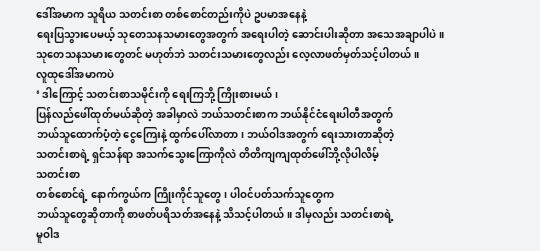ဒေါ်အမာက သူရိယ သတင်းစာ တစ်စောင်တည်းကိုပဲ ဥပမာအနေနဲ့
ရေးပြသွားပေမယ့် သုတေသနသမားတွေအတွက် အရေးပါတဲ့ ဆောင်းပါးဆိုတာ အသေအချာပါပဲ။
သုတေသနသမားတွေတင် မဟုတ်ဘဲ သတင်းသမားတွေလည်း လေ့လာဖတ်မှတ်သင့်ပါတယ်။
လူထုဒေါ်အမာကပဲ
‘ ဒါကြောင့် သတင်းစာသမိုင်းကို ရေးကြဘို့ ကြိုးစားမယ်၊
ပြန်လည်ဖေါ်ထုတ်မယ်ဆိုတဲ့ အခါမှာလဲ ဘယ်သတင်းစာက ဘယ်နိုင်ငံရေးပါတီအတွက်
ဘယ်သူထောက်ပံ့တဲ့ ငွေကြေးနဲ့ ထွက်ပေါ်လာတာ၊ ဘယ်ဝါဒအတွက် ရေးသားတာဆိုတဲ့
သတင်းစာရဲ့ ရှင်သန်ရာ အသက်သွေးကြောကိုလဲ တိတိကျကျထုတ်ဖေါ်ဘို့လိုပါလိမ့်
သတင်းစာ
တစ်စောင်ရဲ့ နောက်ကွယ်က ကြိုးကိုင်သူတွေ၊ ပါဝင်ပတ်သက်သူတွေက
ဘယ်သူတွေဆိုတာကို စာဖတ်ပရိသတ်အနေနဲ့ သိသင့်ပါတယ်။ ဒါမှလည်း သတင်းစာရဲ့
မူဝါဒ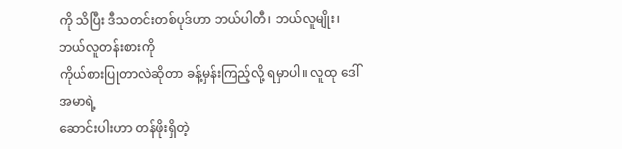ကို သိပြီး ဒီသတင်းတစ်ပုဒ်ဟာ ဘယ်ပါတီ၊ ဘယ်လူမျိုး၊ ဘယ်လူတန်းစားကို
ကိုယ်စားပြုတာလဲဆိုတာ ခန့်မှန်းကြည့်လို့ ရမှာပါ။ လူထု ဒေါ်အမာရဲ့
ဆောင်းပါးဟာ တန်ဖိုးရှိတဲ့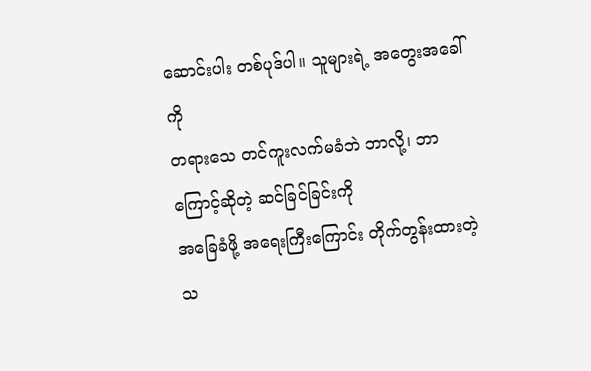ဆောင်းပါး တစ်ပုဒ်ပါ။ သူများရဲ့ အတွေးအခေါ်ကို
တရားသေ တင်ကူးလက်မခံဘဲ ဘာလို့၊ ဘာကြောင့်ဆိုတဲ့ ဆင်ခြင်ခြင်းကို
အခြေခံဖို့ အရေးကြီးကြောင်း တိုက်တွန်းထားတဲ့ သ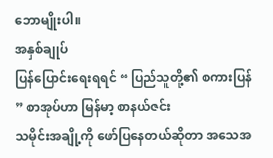ဘောမျိုးပါ။
အနှစ်ချုပ်
ပြန်ပြောင်းရေးရရင် “ ပြည်သူတို့၏ စကားပြန် ” စာအုပ်ဟာ မြန်မာ့ စာနယ်ဇင်း
သမိုင်းအချို့ကို ဖော်ပြနေတယ်ဆိုတာ အသေအ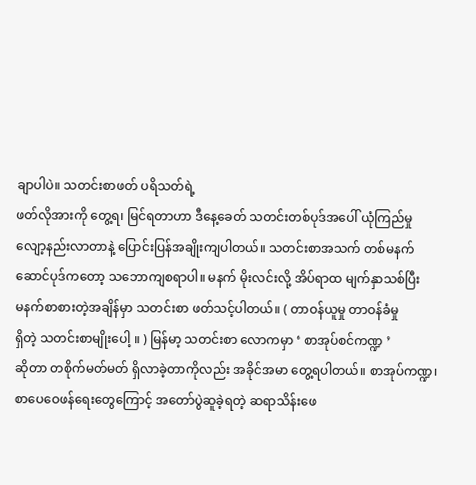ချာပါပဲ။ သတင်းစာဖတ် ပရိသတ်ရဲ့
ဖတ်လိုအားကို တွေ့ရ၊ မြင်ရတာဟာ ဒီနေ့ခေတ် သတင်းတစ်ပုဒ်အပေါ် ယုံကြည်မှု
လျော့နည်းလာတာနဲ့ ပြောင်းပြန်အချိုးကျပါတယ်။ သတင်းစာအသက် တစ်မနက်
ဆောင်ပုဒ်ကတော့ သဘောကျစရာပါ။ မနက် မိုးလင်းလို့ အိပ်ရာထ မျက်နှာသစ်ပြီး
မနက်စာစားတဲ့အချိန်မှာ သတင်းစာ ဖတ်သင့်ပါတယ်။ ( တာဝန်ယူမှု တာဝန်ခံမှု
ရှိတဲ့ သတင်းစာမျိုးပေါ့ ။ ) မြန်မာ့ သတင်းစာ လောကမှာ ‘ စာအုပ်စင်ကဏ္ဍ ’
ဆိုတာ တစိုက်မတ်မတ် ရှိလာခဲ့တာကိုလည်း အခိုင်အမာ တွေ့ရပါတယ်။ စာအုပ်ကဏ္ဍ၊
စာပေဝေဖန်ရေးတွေကြောင့် အတော်ပွဲဆူခဲ့ရတဲ့ ဆရာသိန်းဖေ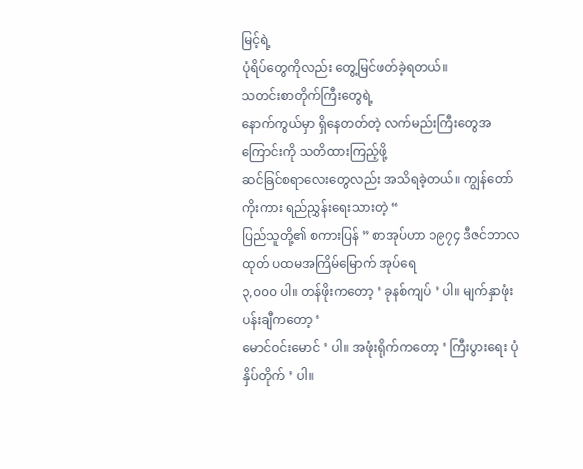မြင့်ရဲ့
ပုံရိပ်တွေကိုလည်း တွေ့မြင်ဖတ်ခဲ့ရတယ်။
သတင်းစာတိုက်ကြီးတွေရဲ့
နောက်ကွယ်မှာ ရှိနေတတ်တဲ့ လက်မည်းကြီးတွေအကြောင်းကို သတိထားကြည့်ဖို့
ဆင်ခြင်စရာလေးတွေလည်း အသိရခဲ့တယ်။ ကျွန်တော် ကိုးကား ရည်ညွှန်းရေးသားတဲ့ “
ပြည်သူတို့၏ စကားပြန် ” စာအုပ်ဟာ ၁၉၇၄ ဒီဇင်ဘာလထုတ် ပထမအကြိမ်မြောက် အုပ်ရေ
၃,၀၀၀ ပါ။ တန်ဖိုးကတော့ ‘ ခုနစ်ကျပ် ’ ပါ။ မျက်နှာဖုံး ပန်းချီကတော့ ‘
မောင်ဝင်းမောင် ’ ပါ။ အဖုံးရိုက်ကတော့ ‘ ကြီးပွားရေး ပုံနှိပ်တိုက် ’ ပါ။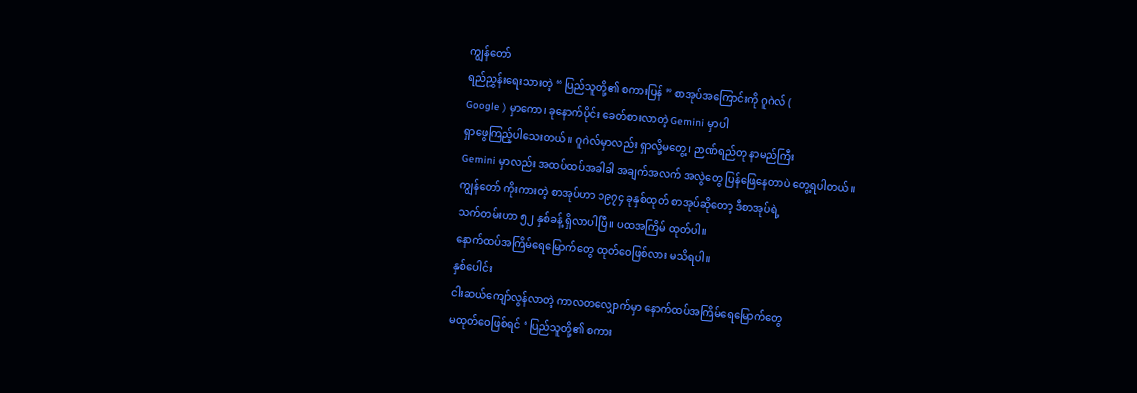ကျွန်တော်
ရည်ညွှန်းရေးသားတဲ့ “ ပြည်သူတို့၏ စကားပြန် ” စာအုပ်အကြောင်းကို ဂူဂဲလ် (
Google ) မှာကော၊ ခုနောက်ပိုင်း ခေတ်စားလာတဲ့ Gemini မှာပါ
ရှာဖွေကြည့်ပါသေးတယ်။ ဂူဂဲလ်မှာလည်း ရှာလို့မတွေ့၊ ဉာဏ်ရည်တု နာမည်ကြီး
Gemini မှာလည်း အထပ်ထပ်အခါခါ အချက်အလက် အလွဲတွေ ပြန်ဖြေနေတာပဲ တွေ့ရပါတယ်။
ကျွန်တော် ကိုးကားတဲ့ စာအုပ်ဟာ ၁၉၇၄ ခုနှစ်ထုတ် စာအုပ်ဆိုတော့ ဒီစာအုပ်ရဲ့
သက်တမ်းဟာ ၅၂ နှစ်ခန့် ရှိလာပါပြီ။ ပထအကြိမ် ထုတ်ပါ။
နောက်ထပ်အကြိမ်ရေမြောက်တွေ ထုတ်ဝေဖြစ်လား မသိရပါ။
နှစ်ပေါင်း
ငါးဆယ်ကျော်လွန်လာတဲ့ ကာလတလျှောက်မှာ နောက်ထပ်အကြိမ်ရေမြောက်တွေ
မထုတ်ဝေဖြစ်ရင် ‘ ပြည်သူတို့၏ စကား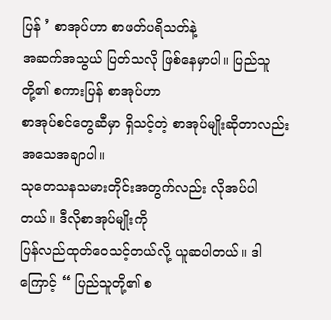ပြန် ’ စာအုပ်ဟာ စာဖတ်ပရိသတ်နဲ့
အဆက်အသွယ် ပြတ်သလို ဖြစ်နေမှာပါ။ ပြည်သူတို့၏ စကားပြန် စာအုပ်ဟာ
စာအုပ်စင်တွေဆီမှာ ရှိသင့်တဲ့ စာအုပ်မျိုးဆိုတာလည်း အသေအချာပါ။
သုတေသနသမားတိုင်းအတွက်လည်း လိုအပ်ပါတယ်။ ဒီလိုစာအုပ်မျိုးကို
ပြန်လည်ထုတ်ဝေသင့်တယ်လို့ ယူဆပါတယ်။ ဒါကြောင့် “ ပြည်သူတို့၏ စ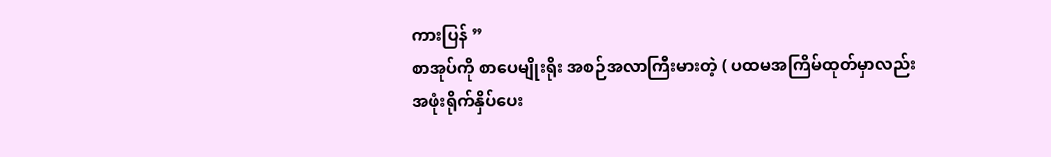ကားပြန် ”
စာအုပ်ကို စာပေမျိုးရိုး အစဉ်အလာကြီးမားတဲ့ ( ပထမအကြိမ်ထုတ်မှာလည်း
အဖုံးရိုက်နှိပ်ပေး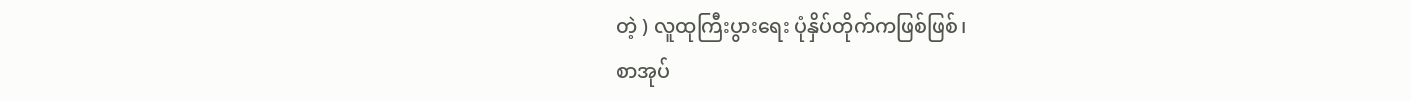တဲ့ ) လူထုကြီးပွားရေး ပုံနှိပ်တိုက်ကဖြစ်ဖြစ်၊
စာအုပ်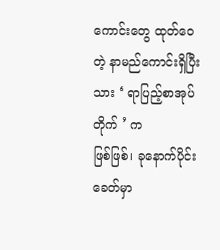ကောင်းတွေ ထုတ်ဝေတဲ့ နာမည်ကောင်းရှိပြီးသား ‘ ရာပြည့်စာအုပ်တိုက် ’ က
ဖြစ်ဖြစ်၊ ခုနောက်ပိုင်းခေတ်မှာ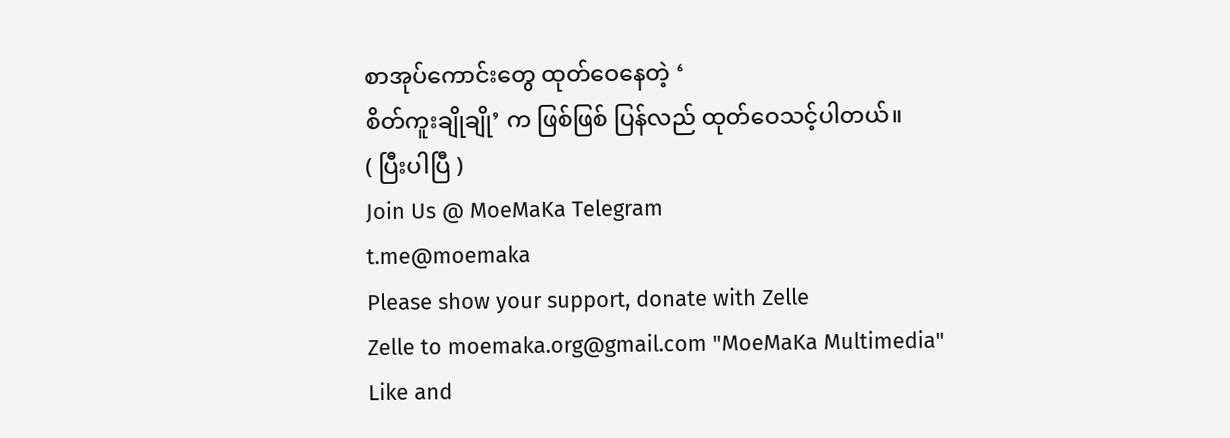စာအုပ်ကောင်းတွေ ထုတ်ဝေနေတဲ့ ‘
စိတ်ကူးချိုချို’ က ဖြစ်ဖြစ် ပြန်လည် ထုတ်ဝေသင့်ပါတယ်။
( ပြီးပါပြီ )
Join Us @ MoeMaKa Telegram
t.me@moemaka
Please show your support, donate with Zelle
Zelle to moemaka.org@gmail.com "MoeMaKa Multimedia"
Like and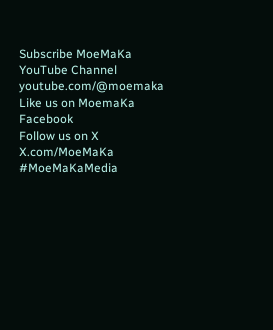Subscribe MoeMaKa YouTube Channel
youtube.com/@moemaka
Like us on MoemaKa Facebook
Follow us on X
X.com/MoeMaKa
#MoeMaKaMedia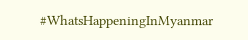#WhatsHappeningInMyanmar